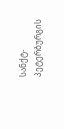სანქტ-პეტერბურგის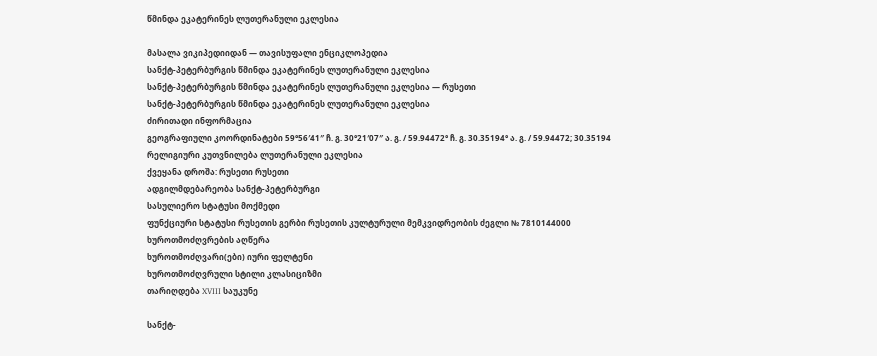წმინდა ეკატერინეს ლუთერანული ეკლესია

მასალა ვიკიპედიიდან — თავისუფალი ენციკლოპედია
სანქტ-პეტერბურგის წმინდა ეკატერინეს ლუთერანული ეკლესია
სანქტ-პეტერბურგის წმინდა ეკატერინეს ლუთერანული ეკლესია — რუსეთი
სანქტ-პეტერბურგის წმინდა ეკატერინეს ლუთერანული ეკლესია
ძირითადი ინფორმაცია
გეოგრაფიული კოორდინატები 59°56′41″ ჩ. გ. 30°21′07″ ა. გ. / 59.94472° ჩ. გ. 30.35194° ა. გ. / 59.94472; 30.35194
რელიგიური კუთვნილება ლუთერანული ეკლესია
ქვეყანა დროშა: რუსეთი რუსეთი
ადგილმდებარეობა სანქტ-პეტერბურგი
სასულიერო სტატუსი მოქმედი
ფუნქციური სტატუსი რუსეთის გერბი რუსეთის კულტურული მემკვიდრეობის ძეგლი № 7810144000
ხუროთმოძღვრების აღწერა
ხუროთმოძღვარი(ები) იური ფელტენი
ხუროთმოძღვრული სტილი კლასიციზმი
თარიღდება XVIII საუკუნე

სანქტ-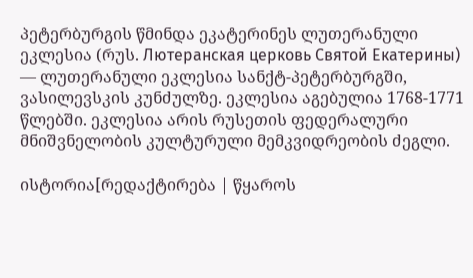პეტერბურგის წმინდა ეკატერინეს ლუთერანული ეკლესია (რუს. Лютеранская церковь Святой Екатерины) — ლუთერანული ეკლესია სანქტ-პეტერბურგში, ვასილევსკის კუნძულზე. ეკლესია აგებულია 1768-1771 წლებში. ეკლესია არის რუსეთის ფედერალური მნიშვნელობის კულტურული მემკვიდრეობის ძეგლი.

ისტორია[რედაქტირება | წყაროს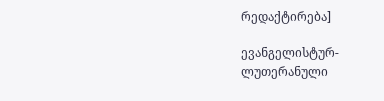რედაქტირება]

ევანგელისტურ-ლუთერანული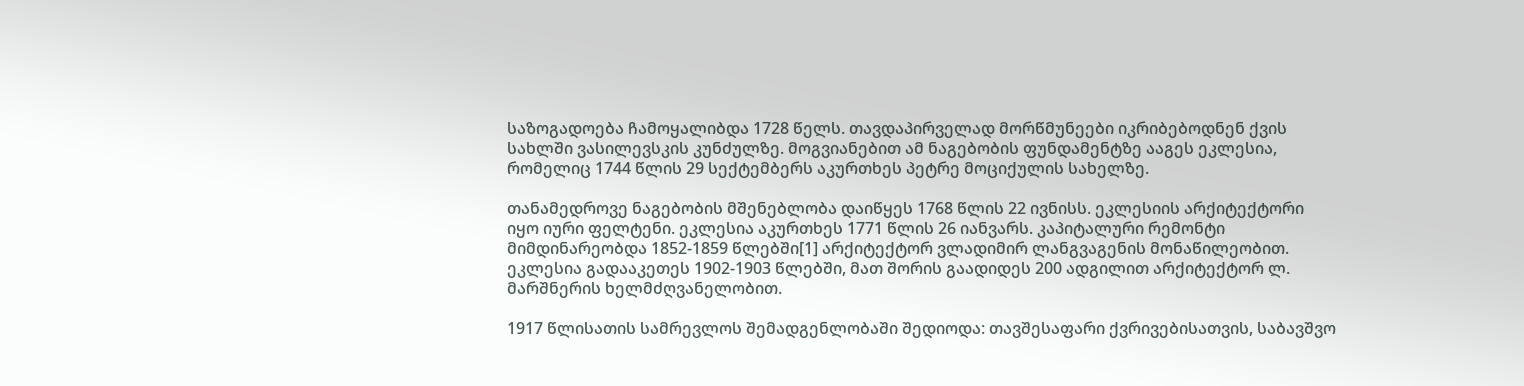საზოგადოება ჩამოყალიბდა 1728 წელს. თავდაპირველად მორწმუნეები იკრიბებოდნენ ქვის სახლში ვასილევსკის კუნძულზე. მოგვიანებით ამ ნაგებობის ფუნდამენტზე ააგეს ეკლესია, რომელიც 1744 წლის 29 სექტემბერს აკურთხეს პეტრე მოციქულის სახელზე.

თანამედროვე ნაგებობის მშენებლობა დაიწყეს 1768 წლის 22 ივნისს. ეკლესიის არქიტექტორი იყო იური ფელტენი. ეკლესია აკურთხეს 1771 წლის 26 იანვარს. კაპიტალური რემონტი მიმდინარეობდა 1852-1859 წლებში[1] არქიტექტორ ვლადიმირ ლანგვაგენის მონაწილეობით. ეკლესია გადააკეთეს 1902-1903 წლებში, მათ შორის გაადიდეს 200 ადგილით არქიტექტორ ლ. მარშნერის ხელმძღვანელობით.

1917 წლისათის სამრევლოს შემადგენლობაში შედიოდა: თავშესაფარი ქვრივებისათვის, საბავშვო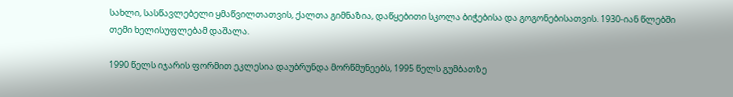სახლი, სასწავლებელი ყმაწვილთათვის, ქალთა გიმნაზია, დაწყებითი სკოლა ბიჭებისა და გოგონებისათვის. 1930-იან წლებში თემი ხელისუფლებამ დაშალა.

1990 წელს იჯარის ფორმით ეკლესია დაუბრუნდა მორწმუნეებს, 1995 წელს გუმბათზე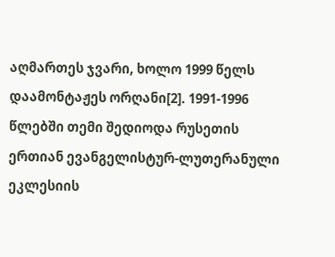აღმართეს ჯვარი, ხოლო 1999 წელს დაამონტაჟეს ორღანი[2]. 1991-1996 წლებში თემი შედიოდა რუსეთის ერთიან ევანგელისტურ-ლუთერანული ეკლესიის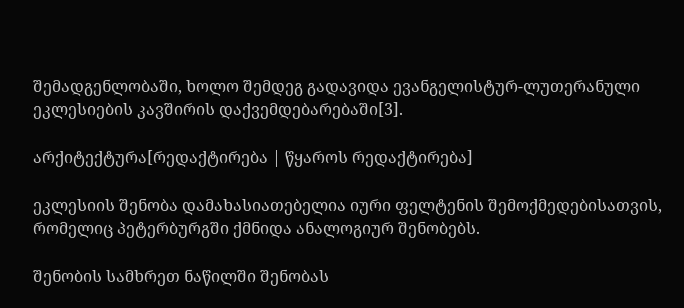შემადგენლობაში, ხოლო შემდეგ გადავიდა ევანგელისტურ-ლუთერანული ეკლესიების კავშირის დაქვემდებარებაში[3].

არქიტექტურა[რედაქტირება | წყაროს რედაქტირება]

ეკლესიის შენობა დამახასიათებელია იური ფელტენის შემოქმედებისათვის, რომელიც პეტერბურგში ქმნიდა ანალოგიურ შენობებს.

შენობის სამხრეთ ნაწილში შენობას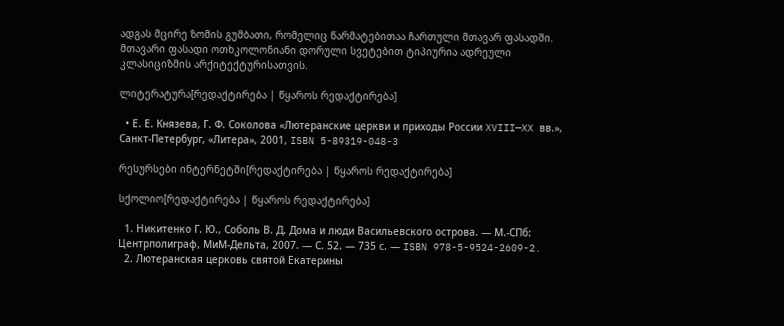ადგას მცირე ზომის გუმბათი, რომელიც წარმატებითაა ჩართული მთავარ ფასადში. მთავარი ფასადი ოთხკოლონიანი დორული სვეტებით ტიპიურია ადრეული კლასიციზმის არქიტექტურისათვის.

ლიტერატურა[რედაქტირება | წყაროს რედაქტირება]

  • Е. Е. Князева, Г. Ф. Соколова «Лютеранские церкви и приходы России XVIII—XX вв.», Санкт-Петербург, «Литера», 2001, ISBN 5-89319-048-3

რესურსები ინტერნეტში[რედაქტირება | წყაროს რედაქტირება]

სქოლიო[რედაქტირება | წყაროს რედაქტირება]

  1. Никитенко Г. Ю., Соболь В. Д. Дома и люди Васильевского острова. — М.-СПб: Центрполиграф, МиМ-Дельта, 2007. — С. 52. — 735 с. — ISBN 978-5-9524-2609-2.
  2. Лютеранская церковь святой Екатерины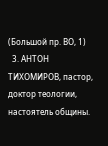(Большой пр. ВО, 1)
  3. АНТОН ТИХОМИРОВ, пастор, доктор теологии, настоятель общины.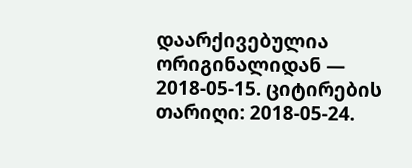დაარქივებულია ორიგინალიდან — 2018-05-15. ციტირების თარიღი: 2018-05-24.